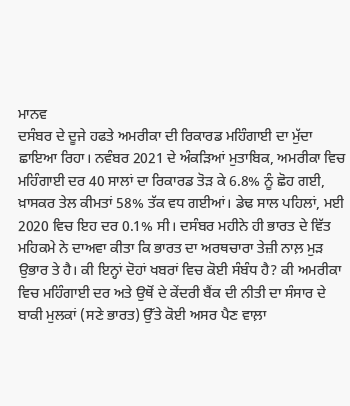ਮਾਨਵ
ਦਸੰਬਰ ਦੇ ਦੂਜੇ ਹਫਤੇ ਅਮਰੀਕਾ ਦੀ ਰਿਕਾਰਡ ਮਹਿੰਗਾਈ ਦਾ ਮੁੱਦਾ ਛਾਇਆ ਰਿਹਾ। ਨਵੰਬਰ 2021 ਦੇ ਅੰਕੜਿਆਂ ਮੁਤਾਬਿਕ, ਅਮਰੀਕਾ ਵਿਚ ਮਹਿੰਗਾਈ ਦਰ 40 ਸਾਲਾਂ ਦਾ ਰਿਕਾਰਡ ਤੋੜ ਕੇ 6.8% ਨੂੰ ਛੋਹ ਗਈ, ਖ਼ਾਸਕਰ ਤੇਲ ਕੀਮਤਾਂ 58% ਤੱਕ ਵਧ ਗਈਆਂ। ਡੇਢ ਸਾਲ ਪਹਿਲਾਂ, ਮਈ 2020 ਵਿਚ ਇਹ ਦਰ 0.1% ਸੀ। ਦਸੰਬਰ ਮਹੀਨੇ ਹੀ ਭਾਰਤ ਦੇ ਵਿੱਤ ਮਹਿਕਮੇ ਨੇ ਦਾਅਵਾ ਕੀਤਾ ਕਿ ਭਾਰਤ ਦਾ ਅਰਥਚਾਰਾ ਤੇਜ਼ੀ ਨਾਲ਼ ਮੁੜ ਉਭਾਰ ਤੇ ਹੈ। ਕੀ ਇਨ੍ਹਾਂ ਦੋਹਾਂ ਖਬਰਾਂ ਵਿਚ ਕੋਈ ਸੰਬੰਧ ਹੈ? ਕੀ ਅਮਰੀਕਾ ਵਿਚ ਮਹਿੰਗਾਈ ਦਰ ਅਤੇ ਉਥੋਂ ਦੇ ਕੇਂਦਰੀ ਬੈਂਕ ਦੀ ਨੀਤੀ ਦਾ ਸੰਸਾਰ ਦੇ ਬਾਕੀ ਮੁਲਕਾਂ (ਸਣੇ ਭਾਰਤ) ਉੱਤੇ ਕੋਈ ਅਸਰ ਪੈਣ ਵਾਲ਼ਾ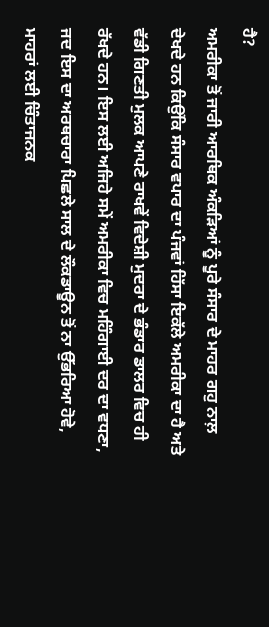ਹੈ?
ਅਮਰੀਕਾ ਤੋਂ ਜਾਰੀ ਆਰਥਿਕ ਅੰਕੜਿਆਂ ਨੂੰ ਪੂਰੇ ਸੰਸਾਰ ਦੇ ਮਾਹਰ ਗਹੁ ਨਾਲ਼ ਦੇਖਦੇ ਹਨ ਕਿਉਂਕਿ ਸੰਸਾਰ ਵਪਾਰ ਦਾ ਪੰਜਵਾਂ ਹਿੱਸਾ ਇਕੱਲੇ ਅਮਰੀਕਾ ਦਾ ਹੈ ਅਤੇ ਵੱਡੀ ਗਿਣਤੀ ਮੁਲਕ ਆਪਣੇ ਰਾਖਵੇਂ ਵਿਦੇਸ਼ੀ ਮੁਦਰਾ ਦੇ ਭੰਡਾਰ ਡਾਲਰ ਵਿਚ ਹੀ ਰੱਖਦੇ ਹਨ। ਇਸ ਲਈ ਅਜਿਹੇ ਸਮੇਂ ਅਮਰੀਕਾ ਵਿਚ ਮਹਿੰਗਾਈ ਦਰ ਦਾ ਵਧਣਾ, ਜਦ ਇਸ ਦਾ ਅਰਥਚਾਰਾ ਪਿਛਲੇ ਸਾਲ ਦੇ ਲੌਕਡਾਊਨ ਤੋਂ ਨਾ ਉੱਭਰਿਆ ਹੋਵੇ, ਮਾਹਰਾਂ ਲਈ ਚਿੰਤਾਜਨਕ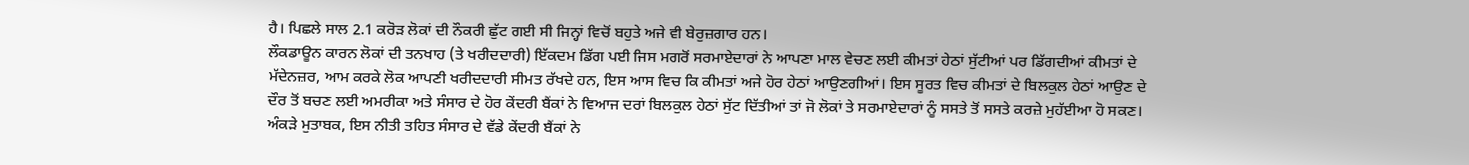ਹੈ। ਪਿਛਲੇ ਸਾਲ 2.1 ਕਰੋੜ ਲੋਕਾਂ ਦੀ ਨੌਕਰੀ ਛੁੱਟ ਗਈ ਸੀ ਜਿਨ੍ਹਾਂ ਵਿਚੋਂ ਬਹੁਤੇ ਅਜੇ ਵੀ ਬੇਰੁਜ਼ਗਾਰ ਹਨ।
ਲੌਕਡਾਊਨ ਕਾਰਨ ਲੋਕਾਂ ਦੀ ਤਨਖਾਹ (ਤੇ ਖਰੀਦਦਾਰੀ) ਇੱਕਦਮ ਡਿੱਗ ਪਈ ਜਿਸ ਮਗਰੋਂ ਸਰਮਾਏਦਾਰਾਂ ਨੇ ਆਪਣਾ ਮਾਲ ਵੇਚਣ ਲਈ ਕੀਮਤਾਂ ਹੇਠਾਂ ਸੁੱਟੀਆਂ ਪਰ ਡਿੱਗਦੀਆਂ ਕੀਮਤਾਂ ਦੇ ਮੱਦੇਨਜ਼ਰ, ਆਮ ਕਰਕੇ ਲੋਕ ਆਪਣੀ ਖਰੀਦਦਾਰੀ ਸੀਮਤ ਰੱਖਦੇ ਹਨ, ਇਸ ਆਸ ਵਿਚ ਕਿ ਕੀਮਤਾਂ ਅਜੇ ਹੋਰ ਹੇਠਾਂ ਆਉਣਗੀਆਂ। ਇਸ ਸੂਰਤ ਵਿਚ ਕੀਮਤਾਂ ਦੇ ਬਿਲਕੁਲ ਹੇਠਾਂ ਆਉਣ ਦੇ ਦੌਰ ਤੋਂ ਬਚਣ ਲਈ ਅਮਰੀਕਾ ਅਤੇ ਸੰਸਾਰ ਦੇ ਹੋਰ ਕੇਂਦਰੀ ਬੈਂਕਾਂ ਨੇ ਵਿਆਜ ਦਰਾਂ ਬਿਲਕੁਲ ਹੇਠਾਂ ਸੁੱਟ ਦਿੱਤੀਆਂ ਤਾਂ ਜੋ ਲੋਕਾਂ ਤੇ ਸਰਮਾਏਦਾਰਾਂ ਨੂੰ ਸਸਤੇ ਤੋਂ ਸਸਤੇ ਕਰਜ਼ੇ ਮੁਹੱਈਆ ਹੋ ਸਕਣ। ਅੰਕੜੇ ਮੁਤਾਬਕ, ਇਸ ਨੀਤੀ ਤਹਿਤ ਸੰਸਾਰ ਦੇ ਵੱਡੇ ਕੇਂਦਰੀ ਬੈਂਕਾਂ ਨੇ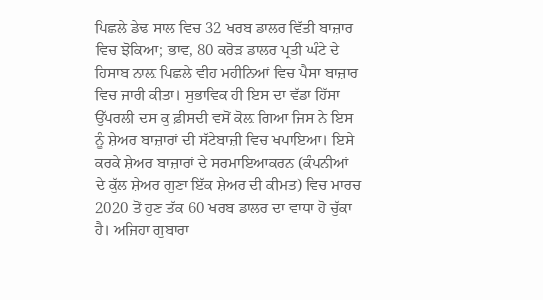ਪਿਛਲੇ ਡੇਢ ਸਾਲ ਵਿਚ 32 ਖਰਬ ਡਾਲਰ ਵਿੱਤੀ ਬਾਜ਼ਾਰ ਵਿਚ ਝੋਕਿਆ; ਭਾਵ, 80 ਕਰੋੜ ਡਾਲਰ ਪ੍ਰਤੀ ਘੰਟੇ ਦੇ ਹਿਸਾਬ ਨਾਲ਼ ਪਿਛਲੇ ਵੀਹ ਮਹੀਨਿਆਂ ਵਿਚ ਪੈਸਾ ਬਾਜ਼ਾਰ ਵਿਚ ਜਾਰੀ ਕੀਤਾ। ਸੁਭਾਵਿਕ ਹੀ ਇਸ ਦਾ ਵੱਡਾ ਹਿੱਸਾ ਉੱਪਰਲੀ ਦਸ ਕੁ ਫ਼ੀਸਦੀ ਵਸੋਂ ਕੋਲ਼ ਗਿਆ ਜਿਸ ਨੇ ਇਸ ਨੂੰ ਸ਼ੇਅਰ ਬਾਜ਼ਾਰਾਂ ਦੀ ਸੱਟੇਬਾਜ਼ੀ ਵਿਚ ਖਪਾਇਆ। ਇਸੇ ਕਰਕੇ ਸ਼ੇਅਰ ਬਾਜ਼ਾਰਾਂ ਦੇ ਸਰਮਾਇਆਕਰਨ (ਕੰਪਨੀਆਂ ਦੇ ਕੁੱਲ ਸ਼ੇਅਰ ਗੁਣਾ ਇੱਕ ਸ਼ੇਅਰ ਦੀ ਕੀਮਤ) ਵਿਚ ਮਾਰਚ 2020 ਤੋਂ ਹੁਣ ਤੱਕ 60 ਖਰਬ ਡਾਲਰ ਦਾ ਵਾਧਾ ਹੋ ਚੁੱਕਾ ਹੈ। ਅਜਿਹਾ ਗੁਬਾਰਾ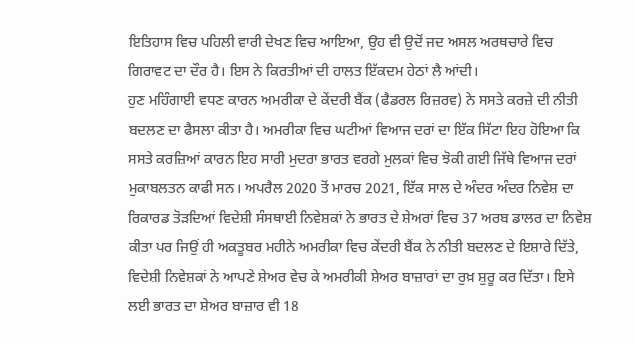ਇਤਿਹਾਸ ਵਿਚ ਪਹਿਲੀ ਵਾਰੀ ਦੇਖਣ ਵਿਚ ਆਇਆ, ਉਹ ਵੀ ਉਦੋਂ ਜਦ ਅਸਲ ਅਰਥਚਾਰੇ ਵਿਚ ਗਿਰਾਵਟ ਦਾ ਦੌਰ ਹੈ। ਇਸ ਨੇ ਕਿਰਤੀਆਂ ਦੀ ਹਾਲਤ ਇੱਕਦਮ ਹੇਠਾਂ ਲੈ ਆਂਦੀ।
ਹੁਣ ਮਹਿੰਗਾਈ ਵਧਣ ਕਾਰਨ ਅਮਰੀਕਾ ਦੇ ਕੇਂਦਰੀ ਬੈਂਕ (ਫੈਡਰਲ ਰਿਜ਼ਰਵ) ਨੇ ਸਸਤੇ ਕਰਜ਼ੇ ਦੀ ਨੀਤੀ ਬਦਲਣ ਦਾ ਫੈਸਲਾ ਕੀਤਾ ਹੈ। ਅਮਰੀਕਾ ਵਿਚ ਘਟੀਆਂ ਵਿਆਜ ਦਰਾਂ ਦਾ ਇੱਕ ਸਿੱਟਾ ਇਹ ਹੋਇਆ ਕਿ ਸਸਤੇ ਕਰਜ਼ਿਆਂ ਕਾਰਨ ਇਹ ਸਾਰੀ ਮੁਦਰਾ ਭਾਰਤ ਵਰਗੇ ਮੁਲਕਾਂ ਵਿਚ ਝੋਕੀ ਗਈ ਜਿੱਥੇ ਵਿਆਜ ਦਰਾਂ ਮੁਕਾਬਲਤਨ ਕਾਫੀ ਸਨ। ਅਪਰੈਲ 2020 ਤੋਂ ਮਾਰਚ 2021, ਇੱਕ ਸਾਲ ਦੇ ਅੰਦਰ ਅੰਦਰ ਨਿਵੇਸ਼ ਦਾ ਰਿਕਾਰਡ ਤੋੜਦਿਆਂ ਵਿਦੇਸ਼ੀ ਸੰਸਥਾਈ ਨਿਵੇਸ਼ਕਾਂ ਨੇ ਭਾਰਤ ਦੇ ਸ਼ੇਅਰਾਂ ਵਿਚ 37 ਅਰਬ ਡਾਲਰ ਦਾ ਨਿਵੇਸ਼ ਕੀਤਾ ਪਰ ਜਿਉਂ ਹੀ ਅਕਤੂਬਰ ਮਹੀਨੇ ਅਮਰੀਕਾ ਵਿਚ ਕੇਂਦਰੀ ਬੈਂਕ ਨੇ ਨੀਤੀ ਬਦਲਣ ਦੇ ਇਸ਼ਾਰੇ ਦਿੱਤੇ, ਵਿਦੇਸ਼ੀ ਨਿਵੇਸ਼ਕਾਂ ਨੇ ਆਪਣੇ ਸ਼ੇਅਰ ਵੇਚ ਕੇ ਅਮਰੀਕੀ ਸ਼ੇਅਰ ਬਾਜ਼ਾਰਾਂ ਦਾ ਰੁਖ਼ ਸ਼ੁਰੂ ਕਰ ਦਿੱਤਾ। ਇਸੇ ਲਈ ਭਾਰਤ ਦਾ ਸ਼ੇਅਰ ਬਾਜ਼ਾਰ ਵੀ 18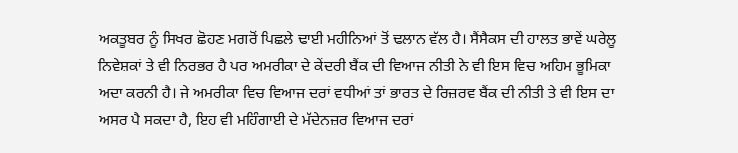ਅਕਤੂਬਰ ਨੂੰ ਸਿਖਰ ਛੋਹਣ ਮਗਰੋਂ ਪਿਛਲੇ ਢਾਈ ਮਹੀਨਿਆਂ ਤੋਂ ਢਲਾਨ ਵੱਲ ਹੈ। ਸੈਂਸੈਕਸ ਦੀ ਹਾਲਤ ਭਾਵੇਂ ਘਰੇਲੂ ਨਿਵੇਸ਼ਕਾਂ ਤੇ ਵੀ ਨਿਰਭਰ ਹੈ ਪਰ ਅਮਰੀਕਾ ਦੇ ਕੇਂਦਰੀ ਬੈਂਕ ਦੀ ਵਿਆਜ ਨੀਤੀ ਨੇ ਵੀ ਇਸ ਵਿਚ ਅਹਿਮ ਭੂਮਿਕਾ ਅਦਾ ਕਰਨੀ ਹੈ। ਜੇ ਅਮਰੀਕਾ ਵਿਚ ਵਿਆਜ ਦਰਾਂ ਵਧੀਆਂ ਤਾਂ ਭਾਰਤ ਦੇ ਰਿਜ਼ਰਵ ਬੈਂਕ ਦੀ ਨੀਤੀ ਤੇ ਵੀ ਇਸ ਦਾ ਅਸਰ ਪੈ ਸਕਦਾ ਹੈ, ਇਹ ਵੀ ਮਹਿੰਗਾਈ ਦੇ ਮੱਦੇਨਜ਼ਰ ਵਿਆਜ ਦਰਾਂ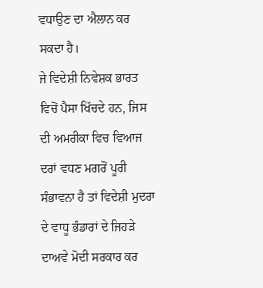ਵਧਾਉਣ ਦਾ ਐਲਾਨ ਕਰ ਸਕਦਾ ਹੈ।
ਜੇ ਵਿਦੇਸ਼ੀ ਨਿਵੇਸ਼ਕ ਭਾਰਤ ਵਿਚੋਂ ਪੈਸਾ ਖਿੱਚਦੇ ਹਨ, ਜਿਸ ਦੀ ਅਮਰੀਕਾ ਵਿਚ ਵਿਆਜ ਦਰਾਂ ਵਧਣ ਮਗਰੋਂ ਪੂਰੀ ਸੰਭਾਵਨਾ ਹੈ ਤਾਂ ਵਿਦੇਸ਼ੀ ਮੁਦਰਾ ਦੇ ਵਾਧੂ ਭੰਡਾਰਾਂ ਦੇ ਜਿਹੜੇ ਦਾਅਵੇ ਮੋਦੀ ਸਰਕਾਰ ਕਰ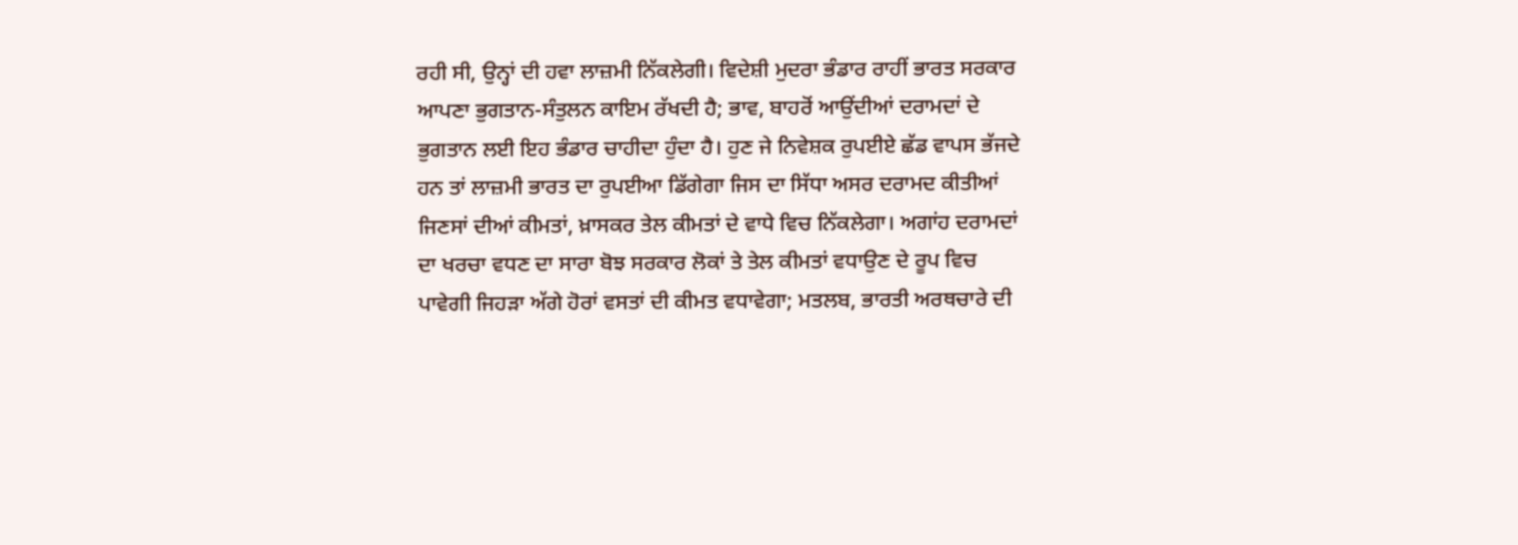ਰਹੀ ਸੀ, ਉਨ੍ਹਾਂ ਦੀ ਹਵਾ ਲਾਜ਼ਮੀ ਨਿੱਕਲੇਗੀ। ਵਿਦੇਸ਼ੀ ਮੁਦਰਾ ਭੰਡਾਰ ਰਾਹੀਂ ਭਾਰਤ ਸਰਕਾਰ ਆਪਣਾ ਭੁਗਤਾਨ-ਸੰਤੁਲਨ ਕਾਇਮ ਰੱਖਦੀ ਹੈ; ਭਾਵ, ਬਾਹਰੋਂ ਆਉਂਦੀਆਂ ਦਰਾਮਦਾਂ ਦੇ ਭੁਗਤਾਨ ਲਈ ਇਹ ਭੰਡਾਰ ਚਾਹੀਦਾ ਹੁੰਦਾ ਹੈ। ਹੁਣ ਜੇ ਨਿਵੇਸ਼ਕ ਰੁਪਈਏ ਛੱਡ ਵਾਪਸ ਭੱਜਦੇ ਹਨ ਤਾਂ ਲਾਜ਼ਮੀ ਭਾਰਤ ਦਾ ਰੁਪਈਆ ਡਿੱਗੇਗਾ ਜਿਸ ਦਾ ਸਿੱਧਾ ਅਸਰ ਦਰਾਮਦ ਕੀਤੀਆਂ ਜਿਣਸਾਂ ਦੀਆਂ ਕੀਮਤਾਂ, ਖ਼ਾਸਕਰ ਤੇਲ ਕੀਮਤਾਂ ਦੇ ਵਾਧੇ ਵਿਚ ਨਿੱਕਲੇਗਾ। ਅਗਾਂਹ ਦਰਾਮਦਾਂ ਦਾ ਖਰਚਾ ਵਧਣ ਦਾ ਸਾਰਾ ਬੋਝ ਸਰਕਾਰ ਲੋਕਾਂ ਤੇ ਤੇਲ ਕੀਮਤਾਂ ਵਧਾਉਣ ਦੇ ਰੂਪ ਵਿਚ ਪਾਵੇਗੀ ਜਿਹੜਾ ਅੱਗੇ ਹੋਰਾਂ ਵਸਤਾਂ ਦੀ ਕੀਮਤ ਵਧਾਵੇਗਾ; ਮਤਲਬ, ਭਾਰਤੀ ਅਰਥਚਾਰੇ ਦੀ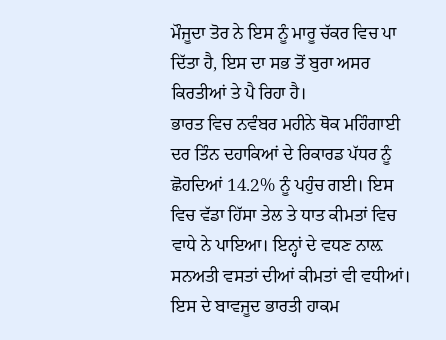ਮੌਜੂਦਾ ਤੋਰ ਨੇ ਇਸ ਨੂੰ ਮਾਰੂ ਚੱਕਰ ਵਿਚ ਪਾ ਦਿੱਤਾ ਹੈ, ਇਸ ਦਾ ਸਭ ਤੋਂ ਬੁਰਾ ਅਸਰ ਕਿਰਤੀਆਂ ਤੇ ਪੈ ਰਿਹਾ ਹੈ।
ਭਾਰਤ ਵਿਚ ਨਵੰਬਰ ਮਹੀਨੇ ਥੋਕ ਮਹਿੰਗਾਈ ਦਰ ਤਿੰਨ ਦਹਾਕਿਆਂ ਦੇ ਰਿਕਾਰਡ ਪੱਧਰ ਨੂੰ ਛੋਹਦਿਆਂ 14.2% ਨੂੰ ਪਹੁੰਚ ਗਈ। ਇਸ ਵਿਚ ਵੱਡਾ ਹਿੱਸਾ ਤੇਲ ਤੇ ਧਾਤ ਕੀਮਤਾਂ ਵਿਚ ਵਾਧੇ ਨੇ ਪਾਇਆ। ਇਨ੍ਹਾਂ ਦੇ ਵਧਣ ਨਾਲ਼ ਸਨਅਤੀ ਵਸਤਾਂ ਦੀਆਂ ਕੀਮਤਾਂ ਵੀ ਵਧੀਆਂ। ਇਸ ਦੇ ਬਾਵਜੂਦ ਭਾਰਤੀ ਹਾਕਮ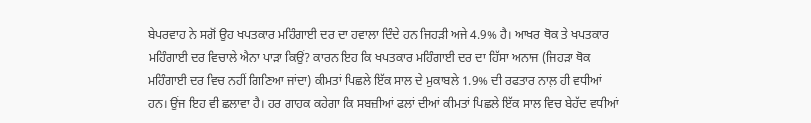ਬੇਪਰਵਾਹ ਨੇ ਸਗੋਂ ਉਹ ਖਪਤਕਾਰ ਮਹਿੰਗਾਈ ਦਰ ਦਾ ਹਵਾਲਾ ਦਿੰਦੇ ਹਨ ਜਿਹੜੀ ਅਜੇ 4.9% ਹੈ। ਆਖਰ ਥੋਕ ਤੇ ਖਪਤਕਾਰ ਮਹਿੰਗਾਈ ਦਰ ਵਿਚਾਲੇ ਐਨਾ ਪਾੜਾ ਕਿਉਂ? ਕਾਰਨ ਇਹ ਕਿ ਖਪਤਕਾਰ ਮਹਿੰਗਾਈ ਦਰ ਦਾ ਹਿੱਸਾ ਅਨਾਜ (ਜਿਹੜਾ ਥੋਕ ਮਹਿੰਗਾਈ ਦਰ ਵਿਚ ਨਹੀਂ ਗਿਣਿਆ ਜਾਂਦਾ) ਕੀਮਤਾਂ ਪਿਛਲੇ ਇੱਕ ਸਾਲ ਦੇ ਮੁਕਾਬਲੇ 1.9% ਦੀ ਰਫਤਾਰ ਨਾਲ਼ ਹੀ ਵਧੀਆਂ ਹਨ। ਉਂਜ ਇਹ ਵੀ ਛਲਾਵਾ ਹੈ। ਹਰ ਗਾਹਕ ਕਹੇਗਾ ਕਿ ਸਬਜ਼ੀਆਂ ਫਲਾਂ ਦੀਆਂ ਕੀਮਤਾਂ ਪਿਛਲੇ ਇੱਕ ਸਾਲ ਵਿਚ ਬੇਹੱਦ ਵਧੀਆਂ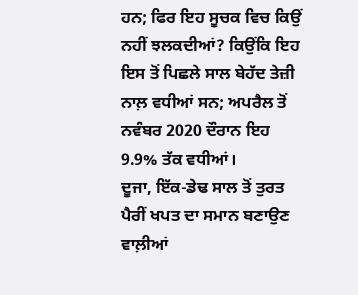ਹਨ; ਫਿਰ ਇਹ ਸੂਚਕ ਵਿਚ ਕਿਉਂ ਨਹੀਂ ਝਲਕਦੀਆਂ? ਕਿਉਂਕਿ ਇਹ ਇਸ ਤੋਂ ਪਿਛਲੇ ਸਾਲ ਬੇਹੱਦ ਤੇਜ਼ੀ ਨਾਲ਼ ਵਧੀਆਂ ਸਨ; ਅਪਰੈਲ ਤੋਂ ਨਵੰਬਰ 2020 ਦੌਰਾਨ ਇਹ 9.9% ਤੱਕ ਵਧੀਆਂ।
ਦੂਜਾ, ਇੱਕ-ਡੇਢ ਸਾਲ ਤੋਂ ਤੁਰਤ ਪੈਰੀਂ ਖਪਤ ਦਾ ਸਮਾਨ ਬਣਾਉਣ ਵਾਲ਼ੀਆਂ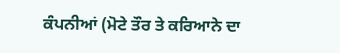ਕੰਪਨੀਆਂ (ਮੋਟੇ ਤੌਰ ਤੇ ਕਰਿਆਨੇ ਦਾ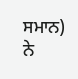ਸਮਾਨ) ਨੇ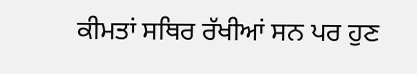ਕੀਮਤਾਂ ਸਥਿਰ ਰੱਖੀਆਂ ਸਨ ਪਰ ਹੁਣ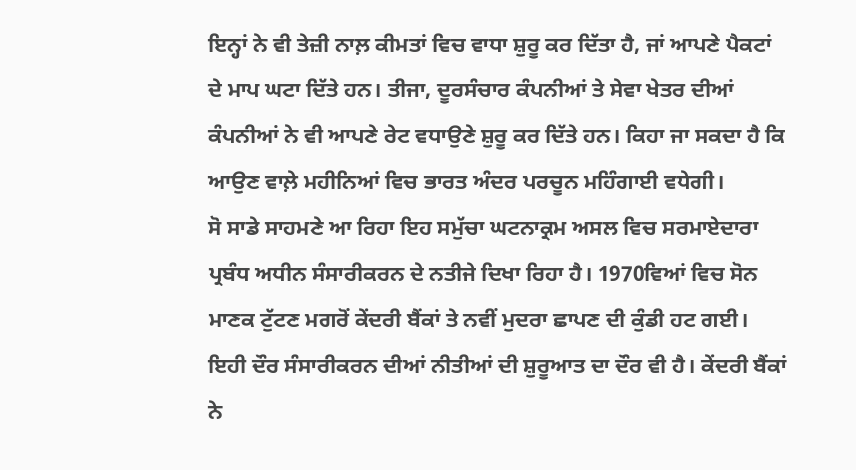ਇਨ੍ਹਾਂ ਨੇ ਵੀ ਤੇਜ਼ੀ ਨਾਲ਼ ਕੀਮਤਾਂ ਵਿਚ ਵਾਧਾ ਸ਼ੁਰੂ ਕਰ ਦਿੱਤਾ ਹੈ, ਜਾਂ ਆਪਣੇ ਪੈਕਟਾਂ ਦੇ ਮਾਪ ਘਟਾ ਦਿੱਤੇ ਹਨ। ਤੀਜਾ, ਦੂਰਸੰਚਾਰ ਕੰਪਨੀਆਂ ਤੇ ਸੇਵਾ ਖੇਤਰ ਦੀਆਂ ਕੰਪਨੀਆਂ ਨੇ ਵੀ ਆਪਣੇ ਰੇਟ ਵਧਾਉਣੇ ਸ਼ੁਰੂ ਕਰ ਦਿੱਤੇ ਹਨ। ਕਿਹਾ ਜਾ ਸਕਦਾ ਹੈ ਕਿ ਆਉਣ ਵਾਲ਼ੇ ਮਹੀਨਿਆਂ ਵਿਚ ਭਾਰਤ ਅੰਦਰ ਪਰਚੂਨ ਮਹਿੰਗਾਈ ਵਧੇਗੀ।
ਸੋ ਸਾਡੇ ਸਾਹਮਣੇ ਆ ਰਿਹਾ ਇਹ ਸਮੁੱਚਾ ਘਟਨਾਕ੍ਰਮ ਅਸਲ ਵਿਚ ਸਰਮਾਏਦਾਰਾ ਪ੍ਰਬੰਧ ਅਧੀਨ ਸੰਸਾਰੀਕਰਨ ਦੇ ਨਤੀਜੇ ਦਿਖਾ ਰਿਹਾ ਹੈ। 1970ਵਿਆਂ ਵਿਚ ਸੋਨ ਮਾਣਕ ਟੁੱਟਣ ਮਗਰੋਂ ਕੇਂਦਰੀ ਬੈਂਕਾਂ ਤੇ ਨਵੀਂ ਮੁਦਰਾ ਛਾਪਣ ਦੀ ਕੁੰਡੀ ਹਟ ਗਈ। ਇਹੀ ਦੌਰ ਸੰਸਾਰੀਕਰਨ ਦੀਆਂ ਨੀਤੀਆਂ ਦੀ ਸ਼ੁਰੂਆਤ ਦਾ ਦੌਰ ਵੀ ਹੈ। ਕੇਂਦਰੀ ਬੈਂਕਾਂ ਨੇ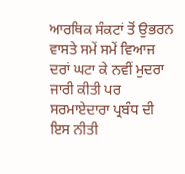ਆਰਥਿਕ ਸੰਕਟਾਂ ਤੋਂ ਉਭਰਨ ਵਾਸਤੇ ਸਮੇਂ ਸਮੇਂ ਵਿਆਜ ਦਰਾਂ ਘਟਾ ਕੇ ਨਵੀਂ ਮੁਦਰਾ ਜਾਰੀ ਕੀਤੀ ਪਰ ਸਰਮਾਏਦਾਰਾ ਪ੍ਰਬੰਧ ਦੀ ਇਸ ਨੀਤੀ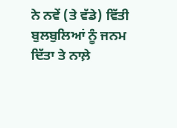ਨੇ ਨਵੇਂ (ਤੇ ਵੱਡੇ) ਵਿੱਤੀ ਬੁਲਬੁਲਿਆਂ ਨੂੰ ਜਨਮ ਦਿੱਤਾ ਤੇ ਨਾਲ਼ੇ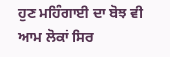ਹੁਣ ਮਹਿੰਗਾਈ ਦਾ ਬੋਝ ਵੀ ਆਮ ਲੋਕਾਂ ਸਿਰ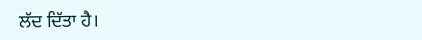ਲੱਦ ਦਿੱਤਾ ਹੈ।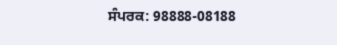ਸੰਪਰਕ: 98888-08188